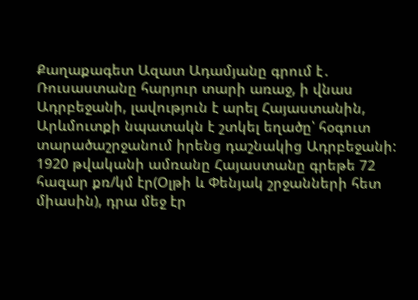Քաղաքագետ Ազատ Ադամյանը գրում է․
Ռուսաստանը հարյուր տարի առաջ, ի վնաս Ադրբեջանի, լավություն է արել Հայաստանին, Արևմուտքի նպատակն է շտկել եղածը՝ հօգուտ տարածաշրջանում իրենց դաշնակից Ադրբեջանի:
1920 թվականի ամռանը Հայաստանը գրեթե 72 հազար քռ/կմ էր(Օլթի և Փենյակ շրջանների հետ միասին), դրա մեջ էր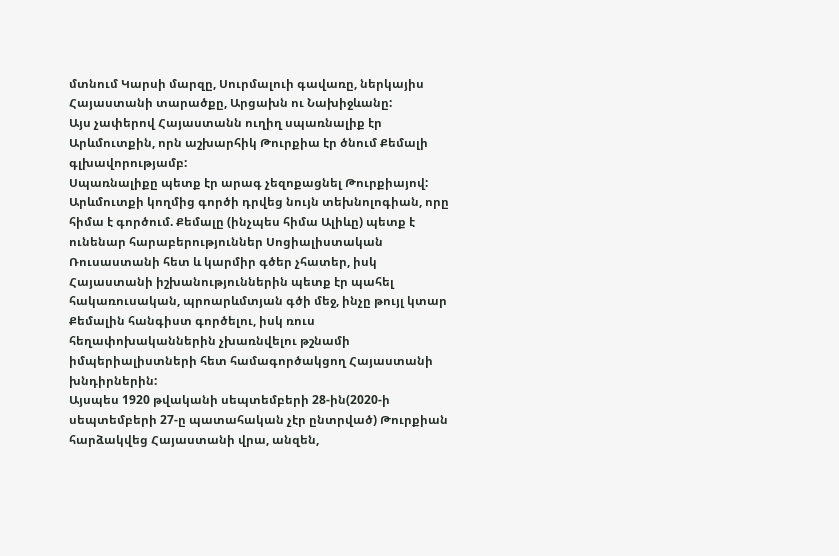մտնում Կարսի մարզը, Սուրմալուի գավառը, ներկայիս Հայաստանի տարածքը, Արցախն ու Նախիջևանը:
Այս չափերով Հայաստանն ուղիղ սպառնալիք էր Արևմուտքին, որն աշխարհիկ Թուրքիա էր ծնում Քեմալի գլխավորությամբ:
Սպառնալիքը պետք էր արագ չեզոքացնել Թուրքիայով: Արևմուտքի կողմից գործի դրվեց նույն տեխնոլոգիան, որը հիմա է գործում. Քեմալը (ինչպես հիմա Ալիևը) պետք է ունենար հարաբերություններ Սոցիալիստական Ռուսաստանի հետ և կարմիր գծեր չհատեր, իսկ Հայաստանի իշխանություններին պետք էր պահել հակառուսական, պրոարևմտյան գծի մեջ, ինչը թույլ կտար Քեմալին հանգիստ գործելու, իսկ ռուս հեղափոխականներին չխառնվելու թշնամի իմպերիալիստների հետ համագործակցող Հայաստանի խնդիրներին:
Այսպես 1920 թվականի սեպտեմբերի 28-ին(2020-ի սեպտեմբերի 27-ը պատահական չէր ընտրված) Թուրքիան հարձակվեց Հայաստանի վրա, անզեն,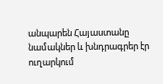անպարեն Հայաստանը նամակներ և խնդրագրեր էր ուղարկում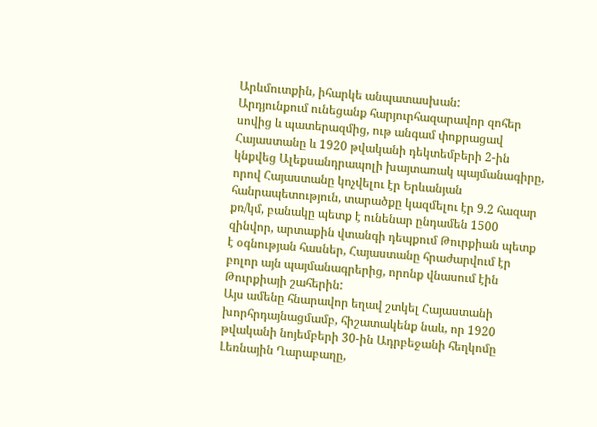Արևմուտքին, իհարկե անպատասխան:
Արդյունքում ունեցանք հարյուրհազարավոր զոհեր սովից և պատերազմից, ութ անգամ փոքրացավ Հայաստանը և 1920 թվականի դեկտեմբերի 2-ին կնքվեց Ալեքսանդրապոլի խայտառակ պայմանագիրը, որով Հայաստանը կոչվելու էր Երևանյան հանրապետություն, տարածքը կազմելու էր 9.2 հազար քռ/կմ, բանակը պետք է ունենար ընդամեն 1500 զինվոր, արտաքին վտանգի դեպքում Թուրքիան պետք է օգնության հասներ, Հայաստանը հրաժարվում էր բոլոր այն պայմանագրերից, որոնք վնասում էին Թուրքիայի շահերին:
Այս ամենը հնարավոր եղավ շտկել Հայաստանի խորհրդայնացմամբ, հիշատակենք նաև, որ 1920 թվականի նոյեմբերի 30-ին Ադրբեջանի հեղկոմը Լեռնային Ղարաբաղը,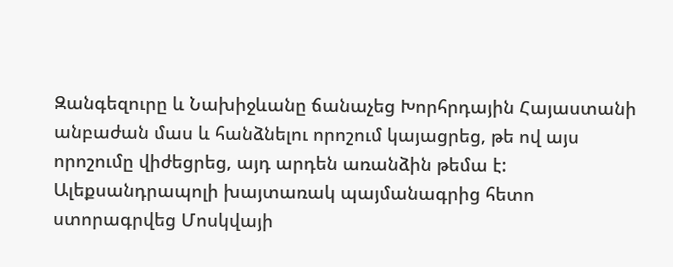Զանգեզուրը և Նախիջևանը ճանաչեց Խորհրդային Հայաստանի անբաժան մաս և հանձնելու որոշում կայացրեց, թե ով այս որոշումը վիժեցրեց, այդ արդեն առանձին թեմա է:
Ալեքսանդրապոլի խայտառակ պայմանագրից հետո ստորագրվեց Մոսկվայի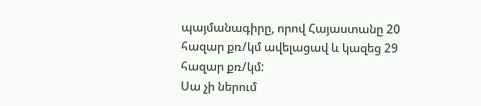պայմանագիրը, որով Հայաստանը 20 հազար քռ/կմ ավելացավ և կազեց 29 հազար քռ/կմ:
Սա չի ներում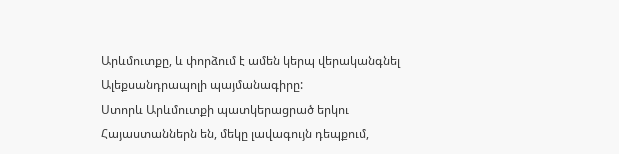Արևմուտքը, և փորձում է ամեն կերպ վերականգնել Ալեքսանդրապոլի պայմանագիրը:
Ստորև Արևմուտքի պատկերացրած երկու Հայաստաններն են, մեկը լավագույն դեպքում,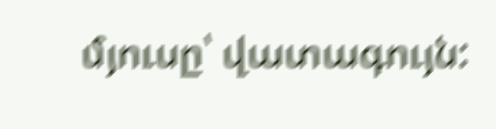մյուսը՝ վատագույն: